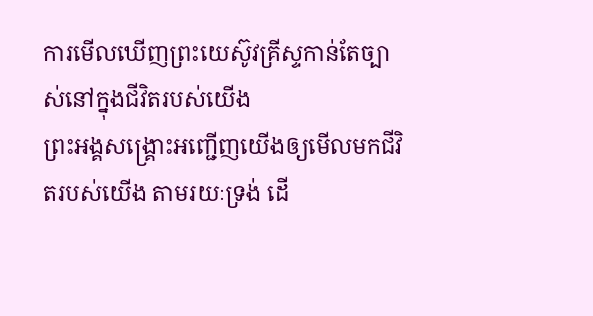ការមើលឃើញព្រះយេស៊ូវគ្រីស្ទកាន់តែច្បាស់នៅក្នុងជីវិតរបស់យើង
ព្រះអង្គសង្គ្រោះអញ្ជើញយើងឲ្យមើលមកជីវិតរបស់យើង តាមរយៈទ្រង់ ដើ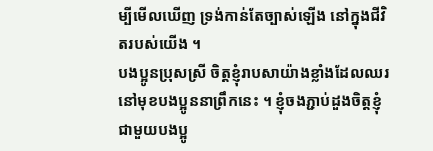ម្បីមើលឃើញ ទ្រង់កាន់តែច្បាស់ឡើង នៅក្នុងជីវិតរបស់យើង ។
បងប្អូនប្រុសស្រី ចិត្តខ្ញុំរាបសាយ៉ាងខ្លាំងដែលឈរនៅមុខបងប្អូននាព្រឹកនេះ ។ ខ្ញុំចងភ្ជាប់ដួងចិត្តខ្ញុំជាមួយបងប្អូ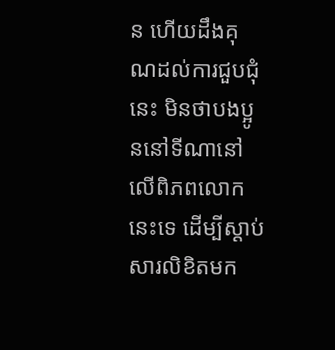ន ហើយដឹងគុណដល់ការជួបជុំនេះ មិនថាបងប្អូននៅទីណានៅលើពិភពលោកនេះទេ ដើម្បីស្ដាប់សារលិខិតមក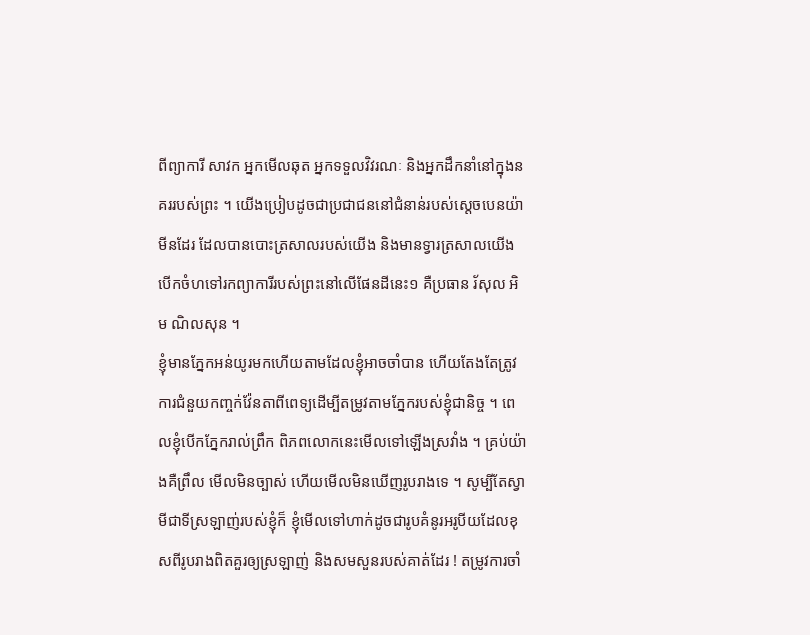ពីព្យាការី សាវក អ្នកមើលឆុត អ្នកទទួលវិវរណៈ និងអ្នកដឹកនាំនៅក្នុងនគររបស់ព្រះ ។ យើងប្រៀបដូចជាប្រជាជននៅជំនាន់របស់ស្ដេចបេនយ៉ាមីនដែរ ដែលបានបោះត្រសាលរបស់យើង និងមានទ្វារត្រសាលយើងបើកចំហទៅរកព្យាការីរបស់ព្រះនៅលើផែនដីនេះ១ គឺប្រធាន រ័សុល អិម ណិលសុន ។
ខ្ញុំមានភ្នែកអន់យូរមកហើយតាមដែលខ្ញុំអាចចាំបាន ហើយតែងតែត្រូវការជំនួយកញ្ចក់វ៉ែនតាពីពេទ្យដើម្បីតម្រូវតាមភ្នែករបស់ខ្ញុំជានិច្ច ។ ពេលខ្ញុំបើកភ្នែករាល់ព្រឹក ពិភពលោកនេះមើលទៅឡើងស្រវាំង ។ គ្រប់យ៉ាងគឺព្រឹល មើលមិនច្បាស់ ហើយមើលមិនឃើញរូបរាងទេ ។ សូម្បីតែស្វាមីជាទីស្រឡាញ់របស់ខ្ញុំក៏ ខ្ញុំមើលទៅហាក់ដូចជារូបគំនូរអរូបីយដែលខុសពីរូបរាងពិតគួរឲ្យស្រឡាញ់ និងសមសួនរបស់គាត់ដែរ ! តម្រូវការចាំ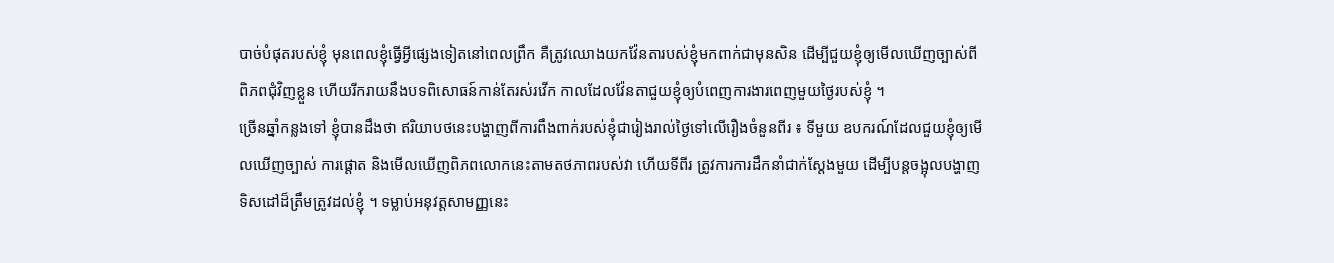បាច់បំផុតរបស់ខ្ញុំ មុនពេលខ្ញុំធ្វើអ្វីផ្សេងទៀតនៅពេលព្រឹក គឺត្រូវឈោងយកវ៉ែនតារបស់ខ្ញុំមកពាក់ជាមុនសិន ដើម្បីជួយខ្ញុំឲ្យមើលឃើញច្បាស់ពីពិភពជុំវិញខ្លួន ហើយរីករាយនឹងបទពិសោធន៍កាន់តែរស់រវើក កាលដែលវ៉ែនតាជួយខ្ញុំឲ្យបំពេញការងារពេញមួយថ្ងៃរបស់ខ្ញុំ ។
ច្រើនឆ្នាំកន្លងទៅ ខ្ញុំបានដឹងថា ឥរិយាបថនេះបង្ហាញពីការពឹងពាក់របស់ខ្ញុំជារៀងរាល់ថ្ងៃទៅលើរឿងចំនួនពីរ ៖ ទីមួយ ឧបករណ៍ដែលជួយខ្ញុំឲ្យមើលឃើញច្បាស់ ការផ្ដោត និងមើលឃើញពិភពលោកនេះតាមតថភាពរបស់វា ហើយទីពីរ ត្រូវការការដឹកនាំជាក់ស្ដែងមួយ ដើម្បីបន្ដចង្អុលបង្ហាញទិសដៅដ៏ត្រឹមត្រូវដល់ខ្ញុំ ។ ទម្លាប់អនុវត្តសាមញ្ញនេះ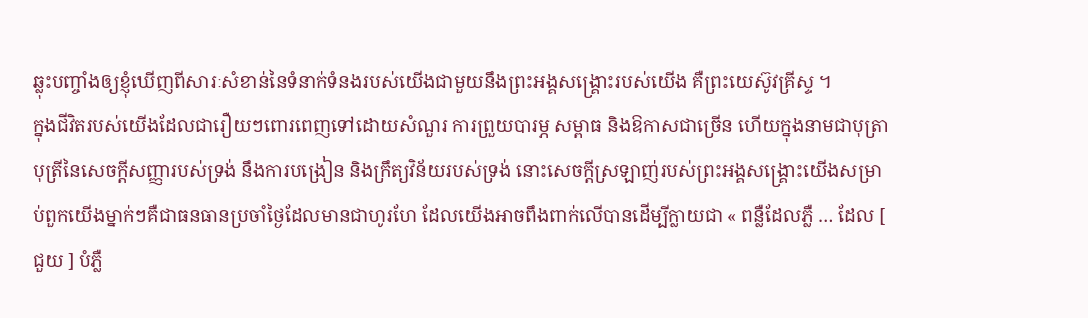ឆ្លុះបញ្ចាំងឲ្យខ្ញុំឃើញពីសារៈសំខាន់នៃទំនាក់ទំនងរបស់យើងជាមួយនឹងព្រះអង្គសង្គ្រោះរបស់យើង គឺព្រះយេស៊ូវគ្រីស្ទ ។
ក្នុងជីវិតរបស់យើងដែលជារឿយៗពោរពេញទៅដោយសំណួរ ការព្រួយបារម្ភ សម្ពាធ និងឱកាសជាច្រើន ហើយក្នុងនាមជាបុត្រាបុត្រីនៃសេចក្ដីសញ្ញារបស់ទ្រង់ នឹងការបង្រៀន និងក្រឹត្យវិន័យរបស់ទ្រង់ នោះសេចក្ដីស្រឡាញ់របស់ព្រះអង្គសង្គ្រោះយើងសម្រាប់ពួកយើងម្នាក់ៗគឺជាធនធានប្រចាំថ្ងៃដែលមានជាហូរហែ ដែលយើងអាចពឹងពាក់លើបានដើម្បីក្លាយជា « ពន្លឺដែលភ្លឺ … ដែល [ ជួយ ] បំភ្លឺ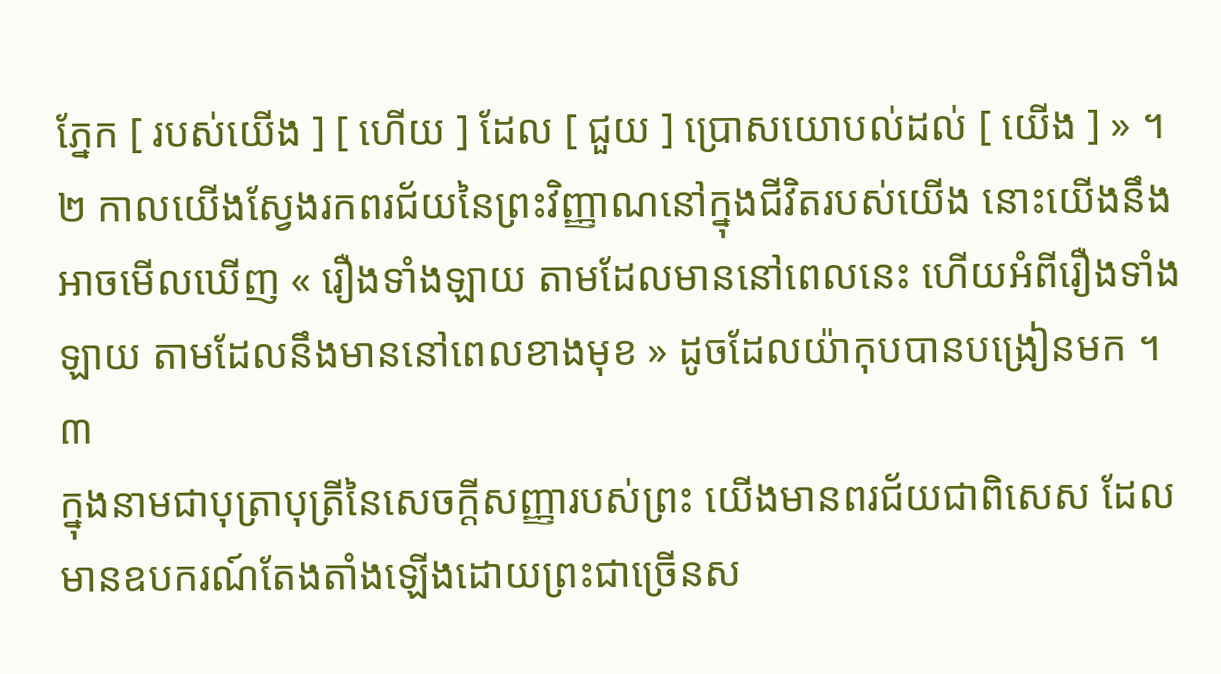ភ្នែក [ របស់យើង ] [ ហើយ ] ដែល [ ជួយ ] ប្រោសយោបល់ដល់ [ យើង ] » ។២ កាលយើងស្វែងរកពរជ័យនៃព្រះវិញ្ញាណនៅក្នុងជីវិតរបស់យើង នោះយើងនឹងអាចមើលឃើញ « រឿងទាំងឡាយ តាមដែលមាននៅពេលនេះ ហើយអំពីរឿងទាំងឡាយ តាមដែលនឹងមាននៅពេលខាងមុខ » ដូចដែលយ៉ាកុបបានបង្រៀនមក ។៣
ក្នុងនាមជាបុត្រាបុត្រីនៃសេចក្ដីសញ្ញារបស់ព្រះ យើងមានពរជ័យជាពិសេស ដែលមានឧបករណ៍តែងតាំងឡើងដោយព្រះជាច្រើនស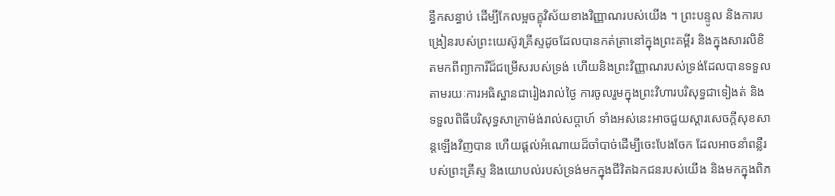ន្ធឹកសន្ធាប់ ដើម្បីកែលម្អចក្ខុវិស័យខាងវិញ្ញាណរបស់យើង ។ ព្រះបន្ទូល និងការបង្រៀនរបស់ព្រះយេស៊ូវគ្រីស្ទដូចដែលបានកត់ត្រានៅក្នុងព្រះគម្ពីរ និងក្នុងសារលិខិតមកពីព្យាការីដ៏ជម្រើសរបស់ទ្រង់ ហើយនិងព្រះវិញ្ញាណរបស់ទ្រង់ដែលបានទទួលតាមរយៈការអធិស្ឋានជារៀងរាល់ថ្ងៃ ការចូលរួមក្នុងព្រះវិហារបរិសុទ្ធជាទៀងត់ និងទទួលពិធីបរិសុទ្ធសាក្រាម៉ង់រាល់សប្ដាហ៍ ទាំងអស់នេះអាចជួយស្ដារសេចក្ដីសុខសាន្ដឡើងវិញបាន ហើយផ្ដល់អំណោយដ៏ចាំបាច់ដើម្បីចេះបែងចែក ដែលអាចនាំពន្លឺរបស់ព្រះគ្រីស្ទ និងយោបល់របស់ទ្រង់មកក្នុងជីវិតឯកជនរបស់យើង និងមកក្នុងពិភ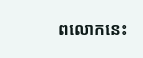ពលោកនេះ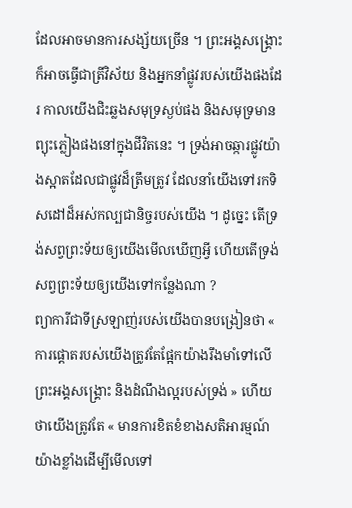ដែលអាចមានការសង្ស័យច្រើន ។ ព្រះអង្គសង្គ្រោះក៏អាចធ្វើជាត្រីវិស័យ និងអ្នកនាំផ្លូវរបស់យើងផងដែរ កាលយើងជិះឆ្លងសមុទ្រស្ងប់ផង និងសមុទ្រមានព្យុះភ្លៀងផងនៅក្នុងជីវិតនេះ ។ ទ្រង់អាចឆ្ការផ្លូវយ៉ាងស្អាតដែលជាផ្លូវដ៏ត្រឹមត្រូវ ដែលនាំយើងទៅរកទិសដៅដ៏អស់កល្បជានិច្ចរបស់យើង ។ ដូច្នេះ តើទ្រង់សព្វព្រះទ័យឲ្យយើងមើលឃើញអ្វី ហើយតើទ្រង់សព្វព្រះទ័យឲ្យយើងទៅកន្លែងណា ?
ព្យាការីជាទីស្រឡាញ់របស់យើងបានបង្រៀនថា « ការផ្ដោតរបស់យើងត្រូវតែផ្អែកយ៉ាងរឹងមាំទៅលើព្រះអង្គសង្គ្រោះ និងដំណឹងល្អរបស់ទ្រង់ » ហើយថាយើងត្រូវតែ « មានការខិតខំខាងសតិអារម្មណ៍យ៉ាងខ្លាំងដើម្បីមើលទៅ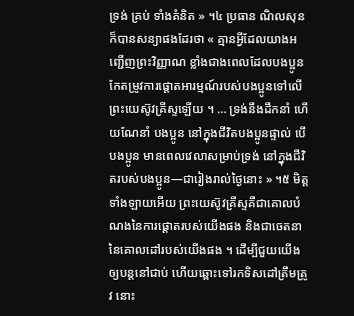ទ្រង់ គ្រប់ ទាំងគំនិត » ។៤ ប្រធាន ណិលសុន ក៏បានសន្យាផងដែរថា « គ្មានអ្វីដែលយាងអញ្ជើញព្រះវិញ្ញាណ ខ្លាំងជាងពេលដែលបងប្អូនកែតម្រូវការផ្តោតអារម្មណ៍របស់បងប្អូនទៅលើព្រះយេស៊ូវគ្រីស្ទឡើយ ។ … ទ្រង់នឹងដឹកនាំ ហើយណែនាំ បងប្អូន នៅក្នុងជីវិតបងប្អូនផ្ទាល់ បើបងប្អូន មានពេលវេលាសម្រាប់ទ្រង់ នៅក្នុងជីវិតរបស់បងប្អូន—ជារៀងរាល់ថ្ងៃនោះ » ។៥ មិត្តទាំងឡាយអើយ ព្រះយេស៊ូវគ្រីស្ទគឺជាគោលបំណងនៃការផ្ដោតរបស់យើងផង និងជាចេតនានៃគោលដៅរបស់យើងផង ។ ដើម្បីជួយយើងឲ្យបន្ដនៅជាប់ ហើយឆ្ពោះទៅរកទិសដៅត្រឹមត្រូវ នោះ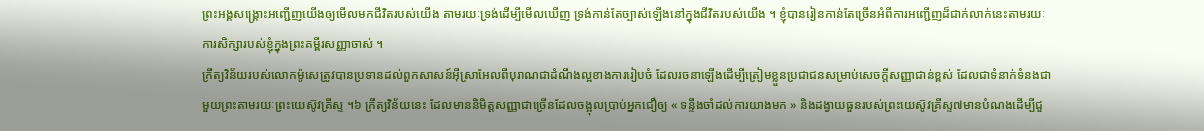ព្រះអង្គសង្គ្រោះអញ្ជើញយើងឲ្យមើលមកជីវិតរបស់យើង តាមរយៈទ្រង់ដើម្បីមើលឃើញ ទ្រង់កាន់តែច្បាស់ឡើងនៅក្នុងជីវិតរបស់យើង ។ ខ្ញុំបានរៀនកាន់តែច្រើនអំពីការអញ្ជើញដ៏ជាក់លាក់នេះតាមរយៈការសិក្សារបស់ខ្ញុំក្នុងព្រះគម្ពីរសញ្ញាចាស់ ។
ក្រឹត្យវិន័យរបស់លោកម៉ូសេត្រូវបានប្រទានដល់ពួកសាសន៍អ៊ីស្រាអែលពីបុរាណជាដំណឹងល្អខាងការរៀបចំ ដែលរចនាឡើងដើម្បីត្រៀមខ្លួនប្រជាជនសម្រាប់សេចក្ដីសញ្ញាជាន់ខ្ពស់ ដែលជាទំនាក់ទំនងជាមួយព្រះតាមរយៈព្រះយេស៊ូវគ្រីស្ទ ។៦ ក្រឹត្យវិន័យនេះ ដែលមាននិមិត្តសញ្ញាជាច្រើនដែលចង្អុលប្រាប់អ្នកជឿឲ្យ « ទន្ទឹងចាំដល់ការយាងមក » និងដង្វាយធួនរបស់ព្រះយេស៊ូវគ្រីស្ទ៧មានបំណងដើម្បីជួ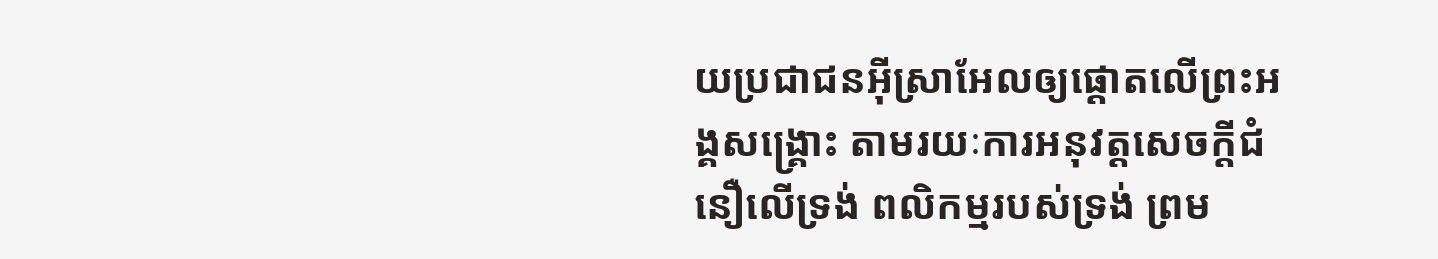យប្រជាជនអ៊ីស្រាអែលឲ្យផ្ដោតលើព្រះអង្គសង្គ្រោះ តាមរយៈការអនុវត្តសេចក្ដីជំនឿលើទ្រង់ ពលិកម្មរបស់ទ្រង់ ព្រម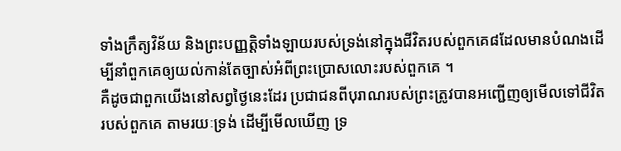ទាំងក្រឹត្យវិន័យ និងព្រះបញ្ញត្តិទាំងឡាយរបស់ទ្រង់នៅក្នុងជីវិតរបស់ពួកគេ៨ដែលមានបំណងដើម្បីនាំពួកគេឲ្យយល់កាន់តែច្បាស់អំពីព្រះប្រោសលោះរបស់ពួកគេ ។
គឺដូចជាពួកយើងនៅសព្វថ្ងៃនេះដែរ ប្រជាជនពីបុរាណរបស់ព្រះត្រូវបានអញ្ជើញឲ្យមើលទៅជីវិតរបស់ពួកគេ តាមរយៈទ្រង់ ដើម្បីមើលឃើញ ទ្រ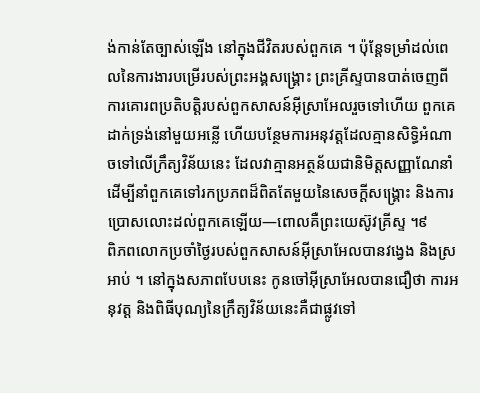ង់កាន់តែច្បាស់ឡើង នៅក្នុងជីវិតរបស់ពួកគេ ។ ប៉ុន្ដែទម្រាំដល់ពេលនៃការងារបម្រើរបស់ព្រះអង្គសង្គ្រោះ ព្រះគ្រីស្ទបានបាត់ចេញពីការគោរពប្រតិបត្តិរបស់ពួកសាសន៍អ៊ីស្រាអែលរួចទៅហើយ ពួកគេដាក់ទ្រង់នៅមួយអន្លើ ហើយបន្ថែមការអនុវត្តដែលគ្មានសិទ្ធិអំណាចទៅលើក្រឹត្យវិន័យនេះ ដែលវាគ្មានអត្ថន័យជានិមិត្តសញ្ញាណែនាំ ដើម្បីនាំពួកគេទៅរកប្រភពដ៏ពិតតែមួយនៃសេចក្ដីសង្គ្រោះ និងការប្រោសលោះដល់ពួកគេឡើយ—ពោលគឺព្រះយេស៊ូវគ្រីស្ទ ។៩
ពិភពលោកប្រចាំថ្ងៃរបស់ពួកសាសន៍អ៊ីស្រាអែលបានវង្វេង និងស្រអាប់ ។ នៅក្នុងសភាពបែបនេះ កូនចៅអ៊ីស្រាអែលបានជឿថា ការអនុវត្ត និងពិធីបុណ្យនៃក្រឹត្យវិន័យនេះគឺជាផ្លូវទៅ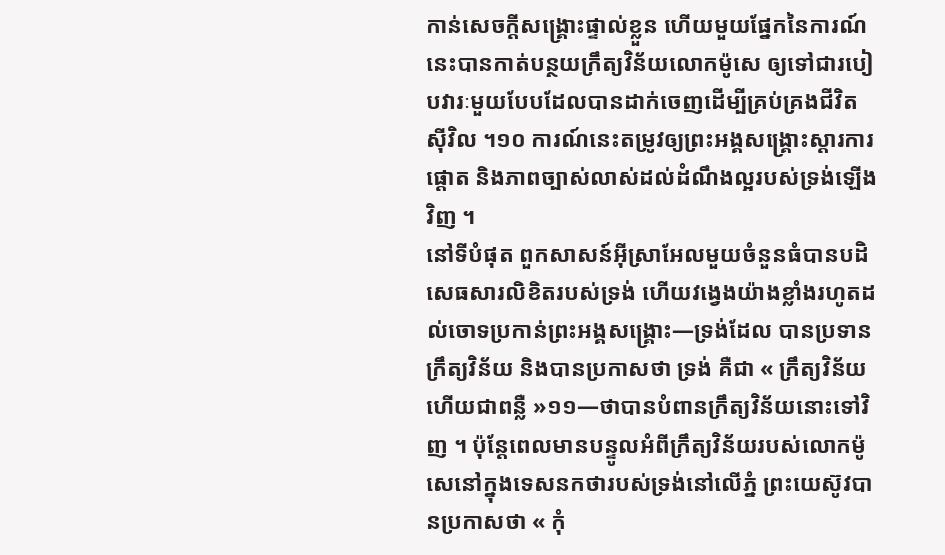កាន់សេចក្ដីសង្គ្រោះផ្ទាល់ខ្លួន ហើយមួយផ្នែកនៃការណ៍នេះបានកាត់បន្ថយក្រឹត្យវិន័យលោកម៉ូសេ ឲ្យទៅជារបៀបវារៈមួយបែបដែលបានដាក់ចេញដើម្បីគ្រប់គ្រងជីវិតស៊ីវិល ។១០ ការណ៍នេះតម្រូវឲ្យព្រះអង្គសង្គ្រោះស្ដារការផ្ដោត និងភាពច្បាស់លាស់ដល់ដំណឹងល្អរបស់ទ្រង់ឡើងវិញ ។
នៅទីបំផុត ពួកសាសន៍អ៊ីស្រាអែលមួយចំនួនធំបានបដិសេធសារលិខិតរបស់ទ្រង់ ហើយវង្វេងយ៉ាងខ្លាំងរហូតដល់ចោទប្រកាន់ព្រះអង្គសង្គ្រោះ—ទ្រង់ដែល បានប្រទាន ក្រឹត្យវិន័យ និងបានប្រកាសថា ទ្រង់ គឺជា « ក្រឹត្យវិន័យ ហើយជាពន្លឺ »១១—ថាបានបំពានក្រឹត្យវិន័យនោះទៅវិញ ។ ប៉ុន្ដែពេលមានបន្ទូលអំពីក្រឹត្យវិន័យរបស់លោកម៉ូសេនៅក្នុងទេសនកថារបស់ទ្រង់នៅលើភ្នំ ព្រះយេស៊ូវបានប្រកាសថា « កុំ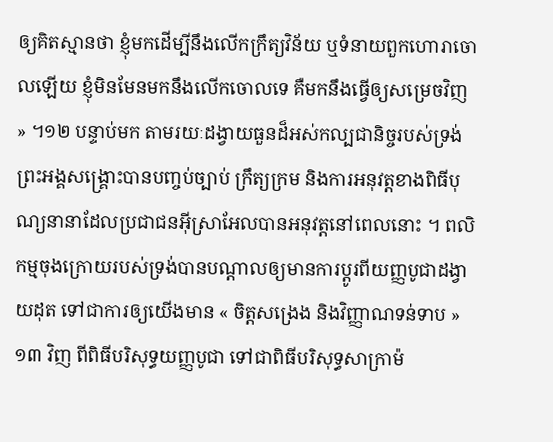ឲ្យគិតស្មានថា ខ្ញុំមកដើម្បីនឹងលើកក្រឹត្យវិន័យ ឬទំនាយពួកហោរាចោលឡើយ ខ្ញុំមិនមែនមកនឹងលើកចោលទេ គឺមកនឹងធ្វើឲ្យសម្រេចវិញ » ។១២ បន្ទាប់មក តាមរយៈដង្វាយធួនដ៏អស់កល្បជានិច្ចរបស់ទ្រង់ ព្រះអង្គសង្គ្រោះបានបញ្ចប់ច្បាប់ ក្រឹត្យក្រម និងការអនុវត្តខាងពិធីបុណ្យនានាដែលប្រជាជនអ៊ីស្រាអែលបានអនុវត្តនៅពេលនោះ ។ ពលិកម្មចុងក្រោយរបស់ទ្រង់បានបណ្ដាលឲ្យមានការប្ដូរពីយញ្ញបូជាដង្វាយដុត ទៅជាការឲ្យយើងមាន « ចិត្តសង្រេង និងវិញ្ញាណទន់ទាប »១៣ វិញ ពីពិធីបរិសុទ្ធយញ្ញបូជា ទៅជាពិធីបរិសុទ្ធសាក្រាម៉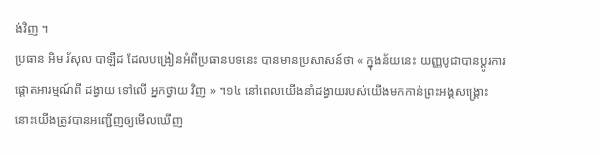ង់វិញ ។
ប្រធាន អិម រ័សុល បាឡឺដ ដែលបង្រៀនអំពីប្រធានបទនេះ បានមានប្រសាសន៍ថា « ក្នុងន័យនេះ យញ្ញបូជាបានប្ដូរការផ្ដោតអារម្មណ៍ពី ដង្វាយ ទៅលើ អ្នកថ្វាយ វិញ » ។១៤ នៅពេលយើងនាំដង្វាយរបស់យើងមកកាន់ព្រះអង្គសង្គ្រោះ នោះយើងត្រូវបានអញ្ជើញឲ្យមើលឃើញ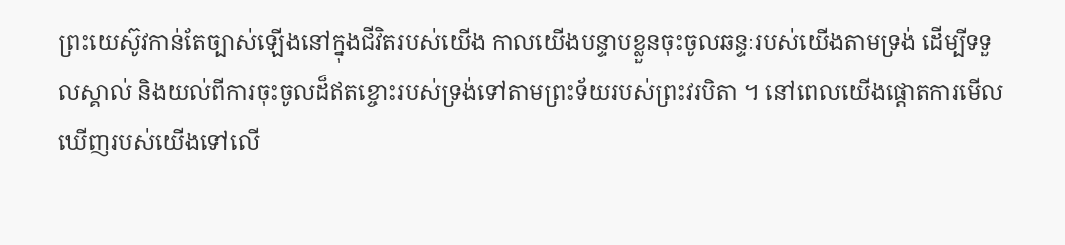ព្រះយេស៊ូវកាន់តែច្បាស់ឡើងនៅក្នុងជីវិតរបស់យើង កាលយើងបន្ទាបខ្លួនចុះចូលឆន្ទៈរបស់យើងតាមទ្រង់ ដើម្បីទទួលស្គាល់ និងយល់ពីការចុះចូលដ៏ឥតខ្ចោះរបស់ទ្រង់ទៅតាមព្រះទ័យរបស់ព្រះវរបិតា ។ នៅពេលយើងផ្ដោតការមើលឃើញរបស់យើងទៅលើ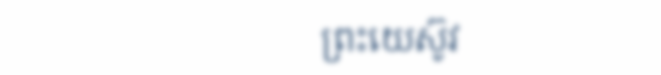ព្រះយេស៊ូវ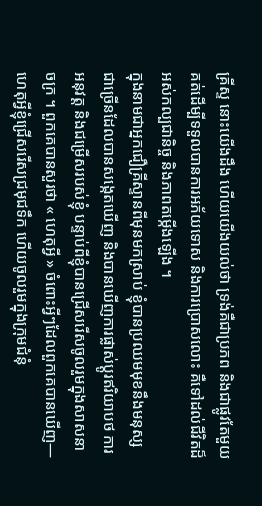គ្រីស្ទ នោះយើងដឹង ហើយយើងយល់ថា ទ្រង់គឺជាប្រភព និងជាផ្លូវតែមួយគត់ដើម្បីទទួលបានការអភ័យទោស និងការប្រោសលោះ គឺទៅដល់ជីវិតដ៏អស់កល្បជានិច្ច និងភាពតម្កើងឡើង ។
ក្នុងនាមជាអ្នកជឿគ្រីស្ទានពីមុនមកស្រាប់ ខ្ញុំបានប្រឈមមុខនឹងមនុស្សជាច្រើនដែលបានសង្កេតឃើញ និងបានឃើញការផ្លាស់ប្ដូរឥរិយាបថ ការអនុវត្ត និងជម្រើសរបស់ខ្ញុំ បន្ទាប់ពីខ្ញុំបានជ្រើសរើសចូលរួមក្នុងសាសនាចក្រ ។ ពួកគេបានសួរថា « ហេតុអ្វី » ចំពោះអ្វីៗដែលពួកគេបានឃើញ—ហេតុអ្វីខ្ញុំជ្រើសរើសជ្រមុជទឹក ហើយចូលរួមក្នុងក្រុមជំនុំ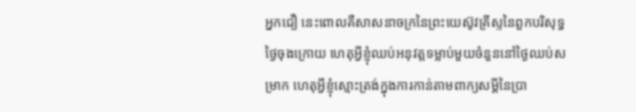អ្នកជឿ នេះពោលគឺសាសនាចក្រនៃព្រះយេស៊ូវគ្រីស្ទនៃពួកបរិសុទ្ធថ្ងៃចុងក្រោយ ហេតុអ្វីខ្ញុំឈប់អនុវត្តទម្លាប់មួយចំនួននៅថ្ងៃឈប់សម្រាក ហេតុអ្វីខ្ញុំស្មោះត្រង់ក្នុងការកាន់តាមពាក្យសម្ដីនៃប្រា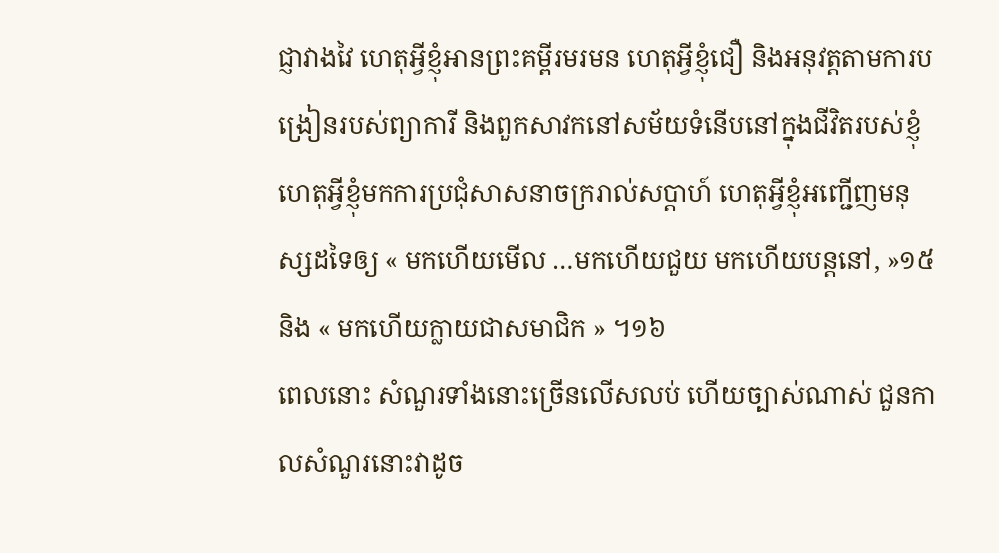ជ្ញាវាងវៃ ហេតុអ្វីខ្ញុំអានព្រះគម្ពីរមរមន ហេតុអ្វីខ្ញុំជឿ និងអនុវត្តតាមការបង្រៀនរបស់ព្យាការី និងពួកសាវកនៅសម័យទំនើបនៅក្នុងជីវិតរបស់ខ្ញុំ ហេតុអ្វីខ្ញុំមកការប្រជុំសាសនាចក្ររាល់សប្ដាហ៍ ហេតុអ្វីខ្ញុំអញ្ជើញមនុស្សដទៃឲ្យ « មកហើយមើល …មកហើយជួយ មកហើយបន្ដនៅ, »១៥ និង « មកហើយក្លាយជាសមាជិក » ។១៦
ពេលនោះ សំណួរទាំងនោះច្រើនលើសលប់ ហើយច្បាស់ណាស់ ជួនកាលសំណួរនោះវាដូច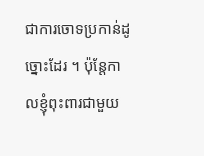ជាការចោទប្រកាន់ដូច្នោះដែរ ។ ប៉ុន្ដែកាលខ្ញុំពុះពារជាមួយ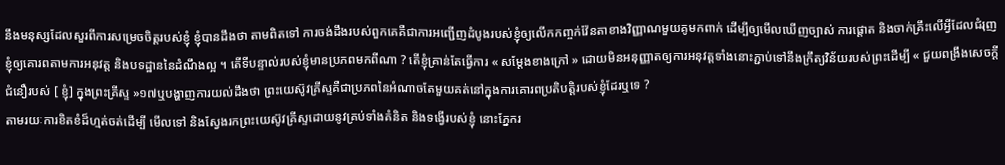នឹងមនុស្សដែលសួរពីការសម្រេចចិត្តរបស់ខ្ញុំ ខ្ញុំបានដឹងថា តាមពិតទៅ ការចង់ដឹងរបស់ពួកគេគឺជាការអញ្ជើញដំបូងរបស់ខ្ញុំឲ្យលើកកញ្ចក់វ៉ែនតាខាងវិញ្ញាណមួយគូមកពាក់ ដើម្បីឲ្យមើលឃើញច្បាស់ ការផ្ដោត និងចាក់គ្រឹះលើអ្វីដែលជំរុញខ្ញុំឲ្យគោរពតាមការអនុវត្ត និងបទដ្ឋាននៃដំណឹងល្អ ។ តើទីបន្ទាល់របស់ខ្ញុំមានប្រភពមកពីណា ? តើខ្ញុំគ្រាន់តែធ្វើការ « សម្ដែងខាងក្រៅ » ដោយមិនអនុញ្ញាតឲ្យការអនុវត្តទាំងនោះភ្ជាប់ទៅនឹងក្រឹត្យវិន័យរបស់ព្រះដើម្បី « ជួយពង្រឹងសេចក្ដីជំនឿរបស់ [ ខ្ញុំ] ក្នុងព្រះគ្រីស្ទ »១៧ឬបង្ហាញការយល់ដឹងថា ព្រះយេស៊ូវគ្រីស្ទគឺជាប្រភពនៃអំណាចតែមួយគត់នៅក្នុងការគោរពប្រតិបត្តិរបស់ខ្ញុំដែរឬទេ ?
តាមរយៈការខិតខំដ៏ហ្មត់ចត់ដើម្បី មើលទៅ និងស្វែងរកព្រះយេស៊ូវគ្រីស្ទដោយនូវគ្រប់ទាំងគំនិត និងទង្វើរបស់ខ្ញុំ នោះភ្នែករ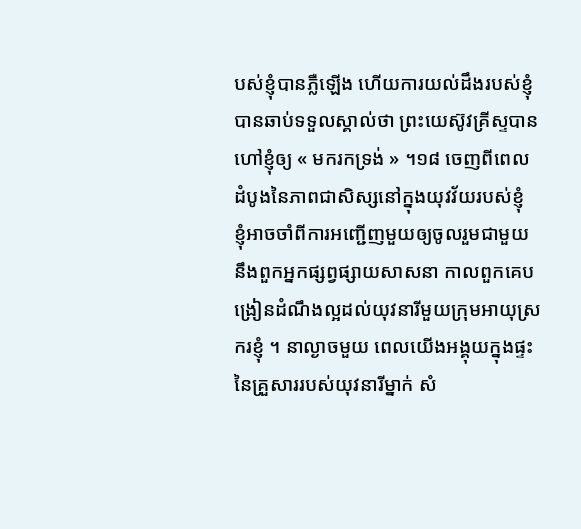បស់ខ្ញុំបានភ្លឺឡើង ហើយការយល់ដឹងរបស់ខ្ញុំបានឆាប់ទទួលស្គាល់ថា ព្រះយេស៊ូវគ្រីស្ទបានហៅខ្ញុំឲ្យ « មករកទ្រង់ » ។១៨ ចេញពីពេលដំបូងនៃភាពជាសិស្សនៅក្នុងយុវវ័យរបស់ខ្ញុំ ខ្ញុំអាចចាំពីការអញ្ជើញមួយឲ្យចូលរួមជាមួយនឹងពួកអ្នកផ្សព្វផ្សាយសាសនា កាលពួកគេបង្រៀនដំណឹងល្អដល់យុវនារីមួយក្រុមអាយុស្រករខ្ញុំ ។ នាល្ងាចមួយ ពេលយើងអង្គុយក្នុងផ្ទះនៃគ្រួសាររបស់យុវនារីម្នាក់ សំ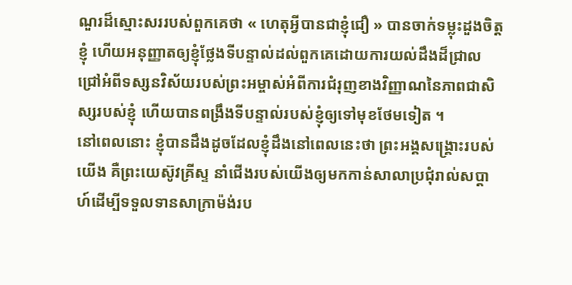ណួរដ៏ស្មោះសររបស់ពួកគេថា « ហេតុអ្វីបានជាខ្ញុំជឿ » បានចាក់ទម្លុះដួងចិត្តខ្ញុំ ហើយអនុញ្ញាតឲ្យខ្ញុំថ្លែងទីបន្ទាល់ដល់ពួកគេដោយការយល់ដឹងដ៏ជ្រាលជ្រៅអំពីទស្សនវិស័យរបស់ព្រះអម្ចាស់អំពីការជំរុញខាងវិញ្ញាណនៃភាពជាសិស្សរបស់ខ្ញុំ ហើយបានពង្រឹងទីបន្ទាល់របស់ខ្ញុំឲ្យទៅមុខថែមទៀត ។
នៅពេលនោះ ខ្ញុំបានដឹងដូចដែលខ្ញុំដឹងនៅពេលនេះថា ព្រះអង្គសង្គ្រោះរបស់យើង គឺព្រះយេស៊ូវគ្រីស្ទ នាំជើងរបស់យើងឲ្យមកកាន់សាលាប្រជុំរាល់សប្ដាហ៍ដើម្បីទទួលទានសាក្រាម៉ង់រប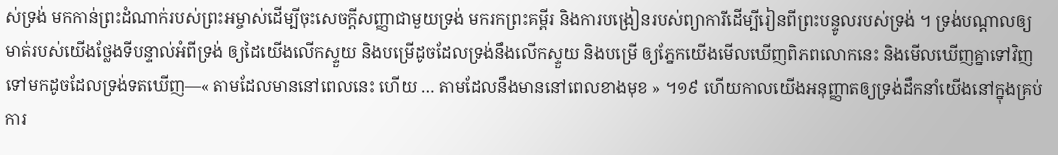ស់ទ្រង់ មកកាន់ព្រះដំណាក់របស់ព្រះអម្ចាស់ដើម្បីចុះសេចក្ដីសញ្ញាជាមួយទ្រង់ មករកព្រះគម្ពីរ និងការបង្រៀនរបស់ព្យាការីដើម្បីរៀនពីព្រះបន្ទូលរបស់ទ្រង់ ។ ទ្រង់បណ្ដាលឲ្យមាត់របស់យើងថ្លែងទីបន្ទាល់អំពីទ្រង់ ឲ្យដៃយើងលើកស្ទួយ និងបម្រើដូចដែលទ្រង់នឹងលើកស្ទួយ និងបម្រើ ឲ្យភ្នែកយើងមើលឃើញពិភពលោកនេះ និងមើលឃើញគ្នាទៅវិញទៅមកដូចដែលទ្រង់ទតឃើញ—« តាមដែលមាននៅពេលនេះ ហើយ … តាមដែលនឹងមាននៅពេលខាងមុខ » ។១៩ ហើយកាលយើងអនុញ្ញាតឲ្យទ្រង់ដឹកនាំយើងនៅក្នុងគ្រប់ការ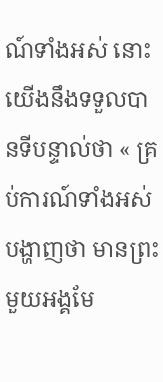ណ៍ទាំងអស់ នោះយើងនឹងទទួលបានទីបន្ទាល់ថា « គ្រប់ការណ៍ទាំងអស់បង្ហាញថា មានព្រះមួយអង្គមែ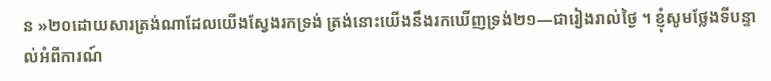ន »២០ដោយសារត្រង់ណាដែលយើងស្វែងរកទ្រង់ ត្រង់នោះយើងនឹងរកឃើញទ្រង់២១—ជារៀងរាល់ថ្ងៃ ។ ខ្ញុំសូមថ្លែងទីបន្ទាល់អំពីការណ៍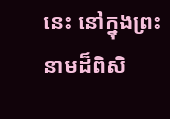នេះ នៅក្នុងព្រះនាមដ៏ពិសិ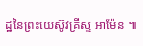ដ្ឋនៃព្រះយេស៊ូវគ្រីស្ទ អាម៉ែន ៕